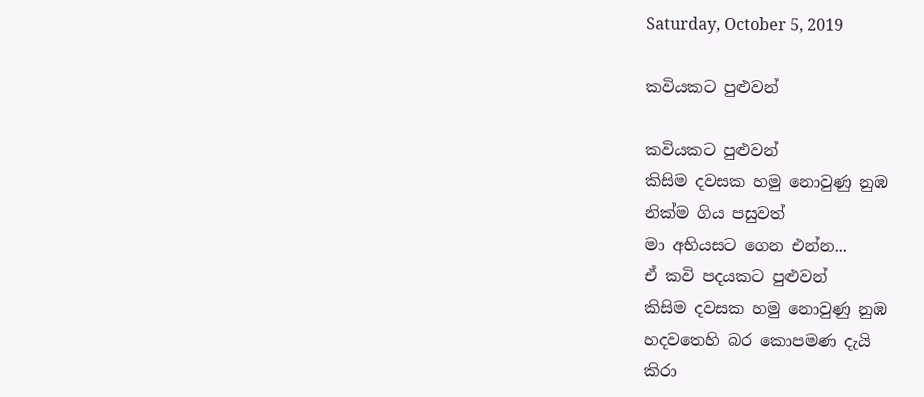Saturday, October 5, 2019

කවියකට පුළුවන්

කවියකට පුළුවන්
කිසිම දවසක හමු නොවුණු නුඹ
නික්ම ගිය පසුවත්
මා අභියසට ගෙන එන්න...
ඒ කවි පදයකට පුළුවන්
කිසිම දවසක හමු නොවුණු නුඹ
හදවතෙහි බර කොපමණ දැයි
කිරා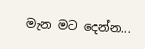මැන මට දෙන්න...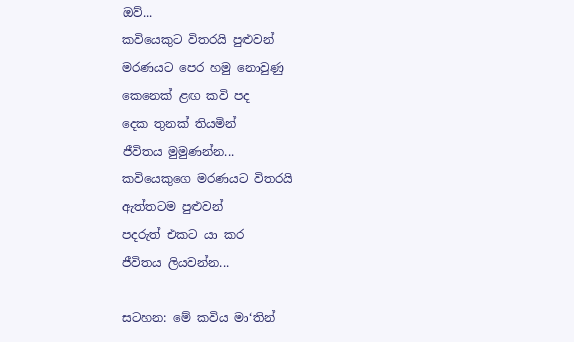ඔව්...
කවියෙකුට විතරයි පුළුවන්
මරණයට පෙර හමු නොවුණු
කෙනෙක් ළඟ කවි පද
දෙක තුනක් තියමින්
ජීවිතය මුමුණන්න...
කවියෙකුගෙ මරණයට විතරයි
ඇත්තටම පුළුවන්
පදරුත් එකට යා කර
ජීවිතය ලියවන්න...

සටහන: මේ කවිය මා‘තින්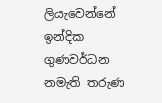ලියැවෙන්නේ ඉන්දික ගුණවර්ධන නමැති තරුණ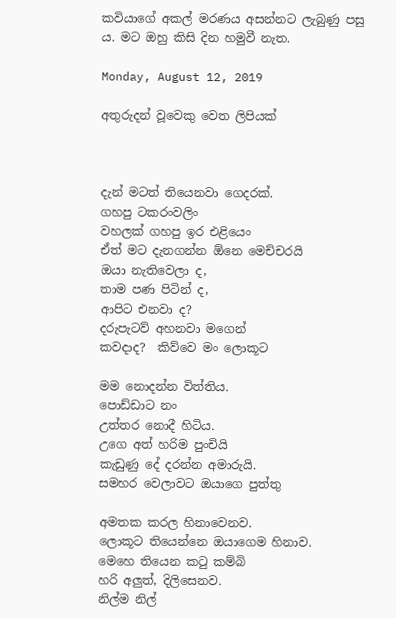කවියාගේ අකල් මරණය අසන්නට ලැබුණු පසු ය. මට ඔහු කිසි දින හමුවී නැත.

Monday, August 12, 2019

අතුරුදන් වූවෙකු වෙත ලිපියක්



දැන් මටත් තියෙනවා ගෙදරක්.
ගහපු ටකරංවලිං
වහලක් ගහපු ඉර එළියෙං
ඒත් මට දැනගන්න ඕනෙ මෙච්චරයි
ඔයා නැතිවෙලා ද,
තාම පණ පිටින් ද,
ආපිට එනවා ද?
දරුපැටව් අහනවා මගෙන්
කවදාද?  කිව්වෙ මං ලොකූට

මම නොදන්න විත්තිය.
පොඩ්ඩාට නං
උත්තර නොදී හිටිය.
උගෙ අත් හරිම පුංචියි
කැඩුණු දේ දරන්න අමාරුයි.
සමහර වෙලාවට ඔයාගෙ පුත්තු

අමතක කරල හිනාවෙනව.
ලොකූට තියෙන්නෙ ඔයාගෙම හිනාව.
මෙහෙ තියෙන කටු කම්බි
හරි අලුත්, දිලිසෙනව‍.
නිල්ම නිල්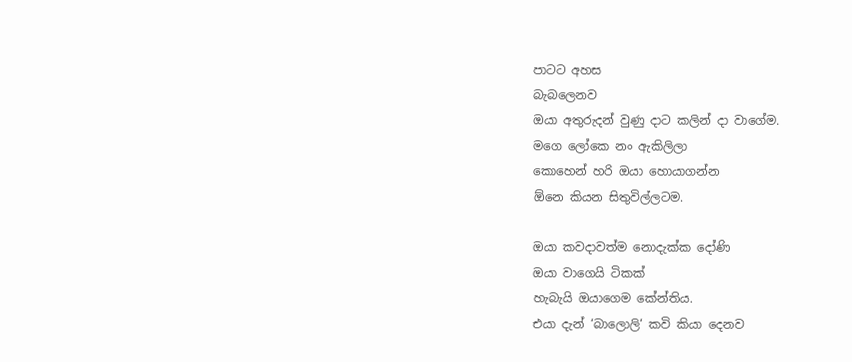පාටට අහස
බැබලෙනව
ඔයා අතුරුදන් වුණු දාට කලින් දා වාගේම.
මගෙ ලෝකෙ නං ඇකිලිලා
කොහෙන් හරි ඔයා හොයාගන්න
ඕනෙ කියන සිතුවිල්ලටම.

ඔයා කවදාවත්ම නොදැක්ක දෝණි
ඔයා වාගෙයි ටිකක්
හැබැයි ඔයාගෙම කේන්තිය.
එයා දැන් ‘බාලොලි‘ කවි කියා දෙනව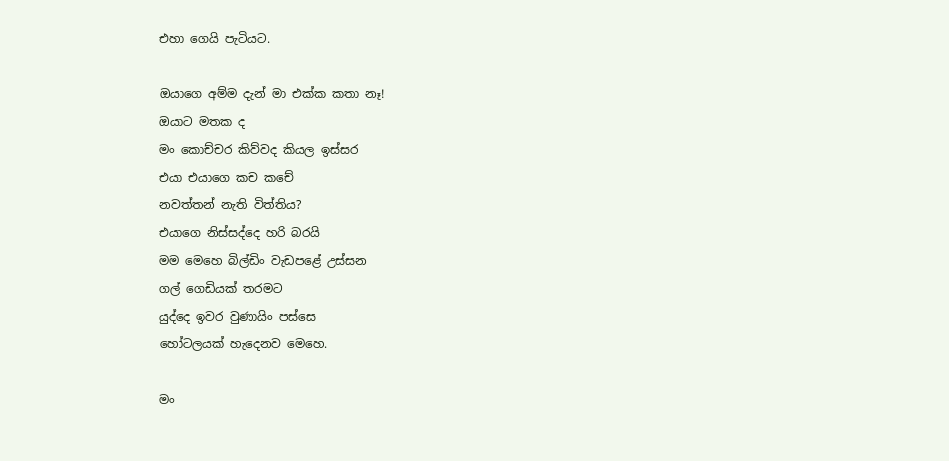එහා ගෙයි පැටියට.

ඔයාගෙ අම්ම දැන් මා එක්ක කතා නෑ!
ඔයාට මතක ද
මං කොච්චර කිව්වද කියල ඉස්සර
එයා එයාගෙ කච කචේ
නවත්තන් නැති විත්තිය?
එයාගෙ නිස්සද්දෙ හරි බරයි
මම මෙහෙ බිල්ඩිං වැඩපළේ උස්සන
ගල් ගෙඩියක් තරමට
යුද්දෙ ඉවර වුණායිං පස්සෙ
හෝටලයක් හැදෙනව මෙහෙ.

මං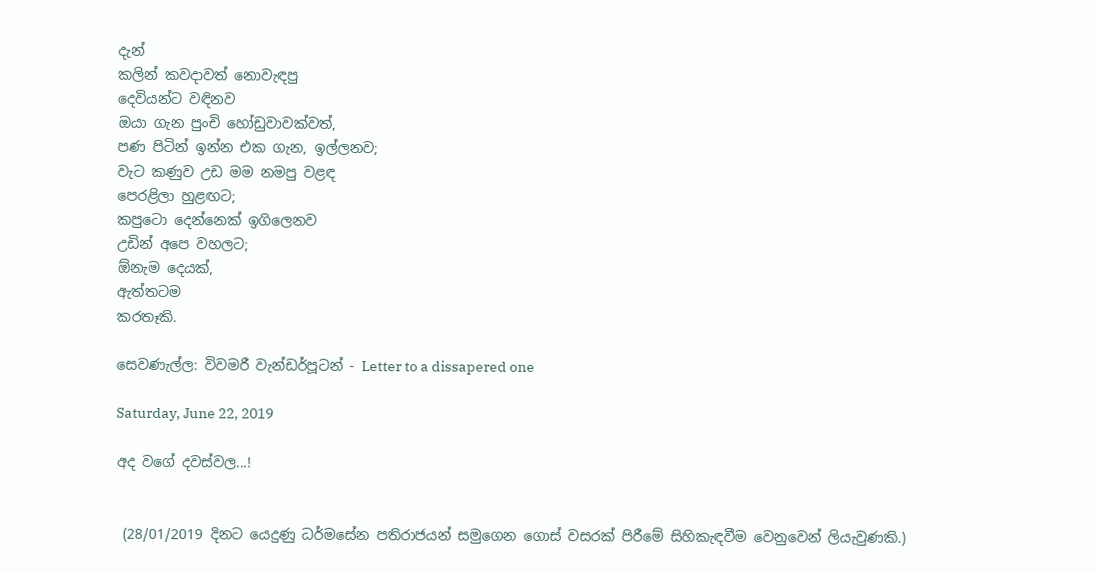දැන්
කලින් කවදාවත් නොවැඳපු
දෙවියන්ට වඳිනව
ඔයා ගැන පුංචි හෝඩුවාවක්වත්,
පණ පිටින් ඉන්න එක ගැන, ඉල්ලනව;
වැට කණුව උඩ මම නමපු වළඳ
පෙරළිලා හුළඟට;
කපුටො දෙන්නෙක් ඉගිලෙනව
උඩින් අපෙ වහලට;
ඕනැම දෙයක්,
ඇත්තටම
කරතෑකි.

සෙවණැල්ල: විවමරී වැන්ඩර්පූටන් - Letter to a dissapered one

Saturday, June 22, 2019

අද වගේ දවස්වල...!


 (28/01/2019 දිනට යෙදුණු ධර්මසේන පතිරාජයන් සමුගෙන ගොස් වසරක් පිරීමේ සිහිකැඳවීම වෙනුවෙන් ලියැවුණකි.)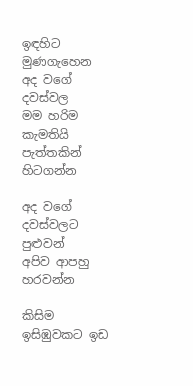ඉඳහිට මුණගැහෙන
අද වගේ දවස්වල
මම හරිම කැමතියි
පැත්තකින් හිටගන්න

අද වගේ දවස්වලට පුළුවන්
අපිව ආපහු හරවන්න

කිසිම ඉසිඹුවකට ඉඩ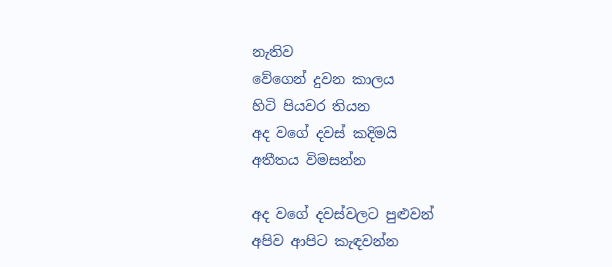නැතිව
වේගෙන් දුවන කාලය
හිටි පියවර තියන
අද වගේ දවස් කදිමයි
අතීතය විමසන්න

අද වගේ දවස්වලට පුළුවන්
අපිව ආපිට කැඳවන්න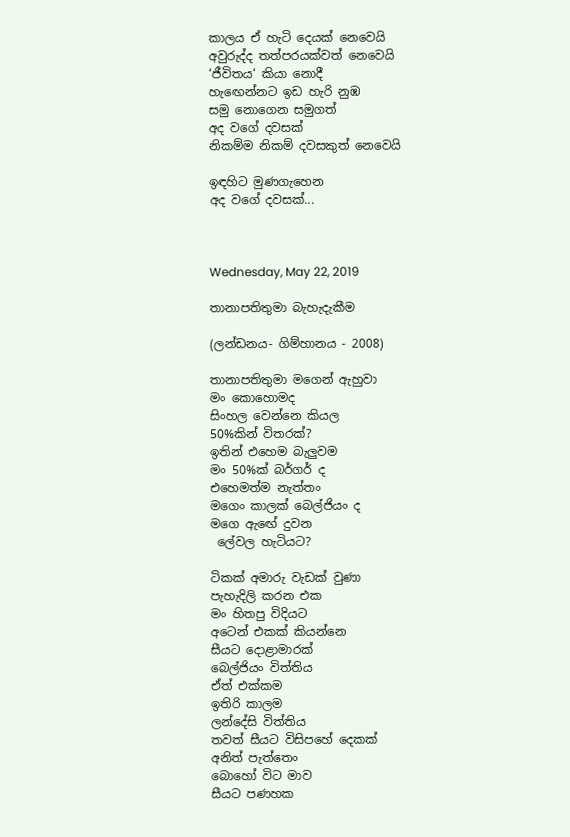කාලය ඒ හැටි දෙයක් නෙවෙයි
අවුරුද්ද තත්පරයක්වත් නෙවෙයි
‘ජීවිතය‘ කියා නොදී
හැඟෙන්නට ඉඩ හැරි නුඹ
සමු නොගෙන සමුගත්
අද වගේ දවසක්
නිකම්ම නිකම් දවසකුත් නෙවෙයි

ඉඳහිට මුණගැහෙන
අද වගේ දවසක්...



Wednesday, May 22, 2019

තානාපතිතුමා බැහැදැකීම

(ලන්ඩනය- ගිම්හානය - 2008)

තානාපතිතුමා මගෙන් ඇහුවා
මං කොහොමද
සිංහල වෙන්නෙ කියල
50%කින් විතරක්?
ඉතින් එහෙම බැලුවම
මං 50%ක් බර්ගර් ද
එහෙමත්ම නැත්තං
මගෙං කාලක් බෙල්ජියං ද
මගෙ ඇඟේ දුවන
 ලේවල හැටියට?

ටිකක් අමාරු වැඩක් වුණා
පැහැදිලි කරන එක
මං හිතපු විදියට
අටෙන් එකක් කියන්නෙ
සීයට දොළාමාරක්
බෙල්ජියං විත්තිය
ඒත් එක්කම
ඉතිරි කාලම
ලන්දේසි විත්තිය
තවත් සීයට විසිපහේ දෙකක්
අනිත් පැත්තෙං
බොහෝ විට මාව
සීයට පණහක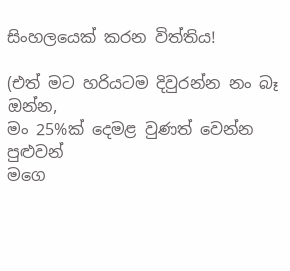සිංහලයෙක් කරන විත්තිය!

(එත් මට හරියටම දිවුරන්න නං බෑ ඔන්න,
මං 25%ක් දෙමළ වුණත් වෙන්න පුළුවන්
මගෙ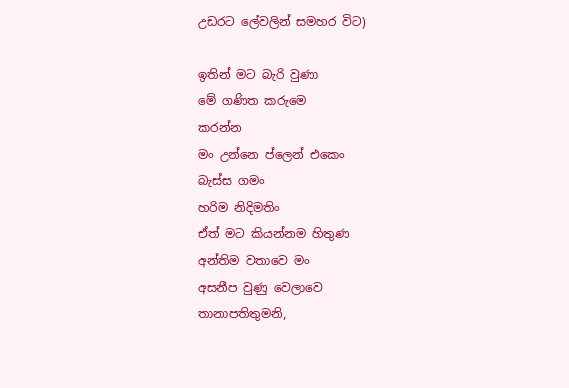උඩරට ලේවලින් සමහර විට)

ඉතින් මට බැරි වුණා
මේ ගණිත කරුමෙ
කරන්න
මං උන්නෙ ප්ලෙන් එකෙං
බැස්ස ගමං
හරිම නිදිමතිං
ඒත් මට කියන්නම හිතුණ
අන්තිම වතාවෙ මං
අසනීප වුණු වෙලාවෙ
තානාපතිතුමනි,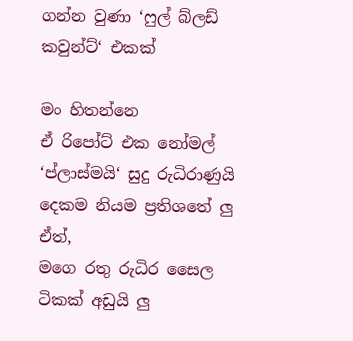ගන්න වුණා ‘ෆුල් බ්ලඩ් කවුන්ට්‘ එකක්

මං හිතන්නෙ
ඒ රිපෝට් එක නෝමල්
‘ප්ලාස්මයි‘ සුදු රුධිරාණුයි
දෙකම නියම ප්‍රතිශතේ ලු
ඒත්,
මගෙ රතු රුධිර සෛල
ටිකක් අඩුයි ලු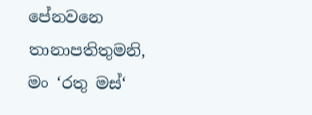පේනවනෙ තානාපතිතුමනි,
මං ‘රතු මස්‘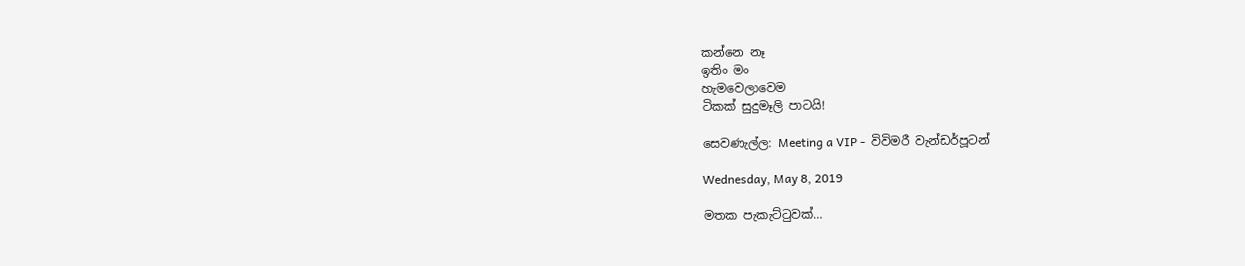කන්නෙ නෑ
ඉතිං මං
හැමවෙලාවෙම
ටිකක් සුදුමෑලි පාටයි!

සෙවණැල්ල: Meeting a VIP -  විවිමරී වැන්ඩර්පූටන්

Wednesday, May 8, 2019

මතක පැකැට්ටුවක්…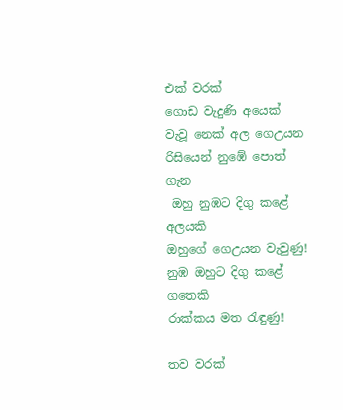එක් වරක්
ගොඩ වැදුණි අයෙක්
වැවූ නෙක් අල ගෙඋයන
රිසියෙන් නුඹේ පොත් ගැන
 ඔහු නුඹට දිගු කළේ අලයකි
ඔහුගේ ගෙඋයන වැවුණු!
නුඹ ඔහුට දිගු කළේ ගතෙකි
රාක්කය මත රැඳුණු!

තව වරක්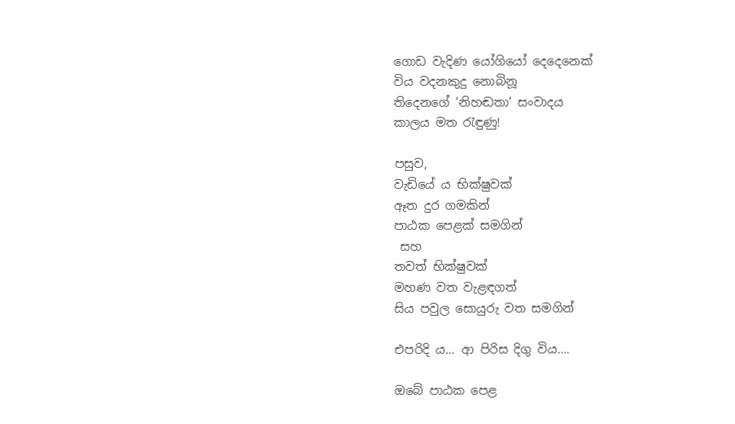ගොඩ වැදිණ යෝගියෝ දෙදෙනෙක්
විය වදනකුදු නොබිනූ
තිදෙනගේ ‘නිහඬතා‘ සංවාදය
කාලය මත රැඳුණු!

පසුව,
වැඩියේ ය භික්ෂුවක්
ඈත දුර ගමකින්
පාඨක පෙළක් සමගින්
 සහ
තවත් භික්ෂුවක්
මහණ වත වැළඳගත්
සිය පවුල සොයුරු වත සමගින්

එපරිදි ය... ආ පිරිස දිගු විය….

ඔබේ පාඨක පෙළ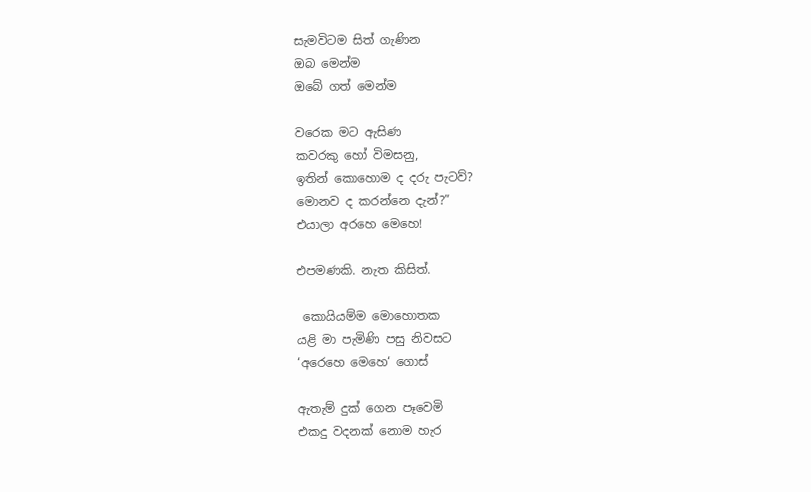සැමවිටම සිත් ගැණින
ඔබ මෙන්ම
ඔබේ ගත් මෙන්ම

වරෙක මට ඇසිණ
කවරකු හෝ විමසනු,
ඉතින් කොහොම ද දරු පැටව්?
මොනව ද කරන්නෙ දැන්?”
එයාලා අර‍හෙ මෙහෙ!

එපමණකි. නැත කිසිත්.

 කොයියම්ම මොහොතක
යළි මා පැමිණි පසු නිවසට
‘අරෙහෙ මෙහෙ‘ ගොස්

ඇතැම් දුක් ගෙන පෑවෙමි
එකදු වදනක් නොම හැර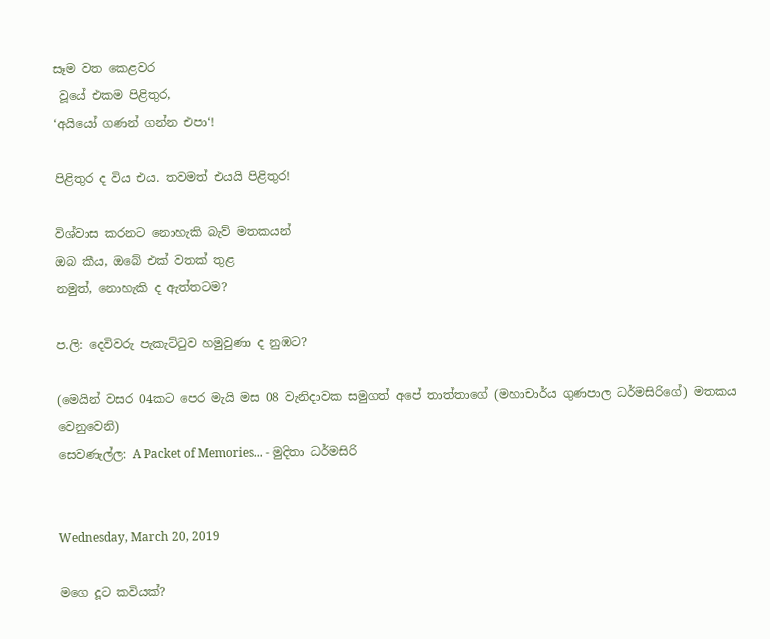සෑම වත කෙළවර
 වූයේ එකම පිළිතුර,
‘අයියෝ ගණන් ගන්න එපා‘!

පිළිතුර ද විය එය. තවමත් එයයි පිළිතුර!

විශ්වාස කරනට නොහැකි බැව් මතකයන්
ඔබ කීය, ඔබේ එක් වතක් තුළ
නමුත්, නොහැකි ද ඇත්තටම?

ප.ලි: දෙවිවරු පැකැට්ටුව හමුවුණා ද නුඹට?

(මෙයින් වසර 04කට පෙර මැයි මස 08 වැනිදාවක සමුගත් අපේ තාත්තාගේ (මහාචාර්ය ගුණපාල ධර්මසිරිගේ) මතකය වෙනුවෙනි)
සෙවණැල්ල: A Packet of Memories... - මුදිතා ධර්මසිරි


Wednesday, March 20, 2019

මගෙ දූට කවියක්?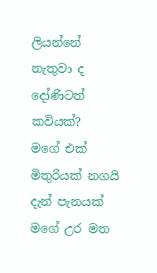ලියන්නේ නැතුවා ද දෝණිටත් කවියක්?
මගේ එක් මිතුරියක් නගයි දැන් පැනයක්
මගේ උර මත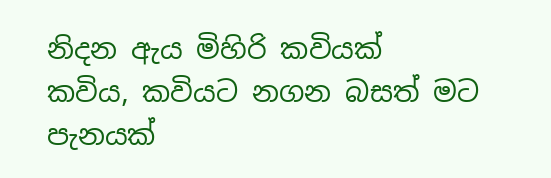නිදන ඇය මිහිරි කවියක්
කවිය, කවියට නගන බසත් මට පැනයක්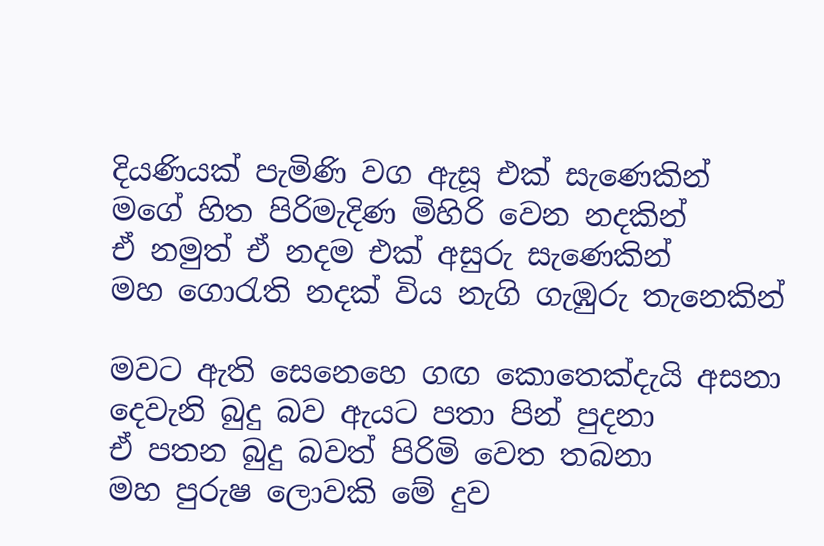දියණියක් පැමිණි වග ඇසූ එක් සැණෙකින්
මගේ හිත පිරිමැදිණ මිහිරි වෙන නදකින්
ඒ නමුත් ඒ නදම එක් අසුරු සැණෙකින්
මහ ගොරැති නදක් විය නැගි ගැඹුරු තැනෙකින්

මවට ඇති සෙනෙහෙ ගඟ කොතෙක්දැයි අසනා
දෙවැනි බුදු බව ඇයට පතා පින් පුදනා
ඒ පතන බුදු බවත් පිරිමි වෙත තබනා
මහ පුරුෂ ලොවකි මේ දුව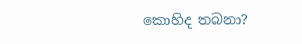කොහිද තබනා?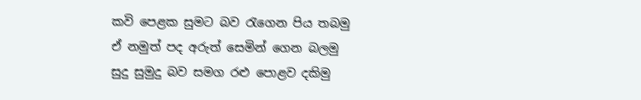කවි පෙළක සුමට බව රැගෙන පිය තබමු
ඒ නමුත් පද අරුත් සෙමින් ගෙන බලමු
සුදු සුමුදු බව සමග රළු පොළව දකිමු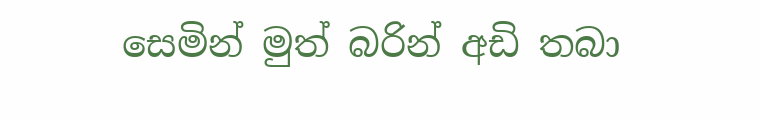සෙමින් මුත් බරින් අඩි තබා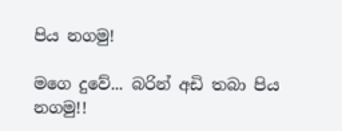පිය නගමු!

මගෙ දුවේ... බරින් අඩි තබා පිය නගමු!!